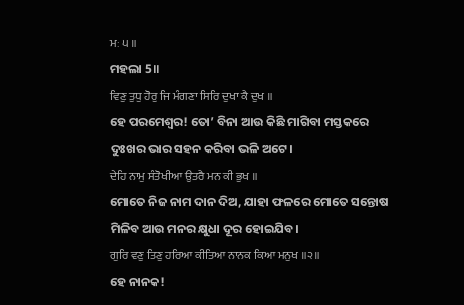ਮਃ ੫ ॥
ମହଲା 5॥
ਵਿਣੁ ਤੁਧੁ ਹੋਰੁ ਜਿ ਮੰਗਣਾ ਸਿਰਿ ਦੁਖਾ ਕੈ ਦੁਖ ॥
ହେ ପରମେଶ୍ଵର! ତୋ’ ବିନା ଆଉ କିଛି ମାଗିବା ମସ୍ତକରେ ଦୁଃଖର ଭାର ସହନ କରିବା ଭଳି ଅଟେ।
ਦੇਹਿ ਨਾਮੁ ਸੰਤੋਖੀਆ ਉਤਰੈ ਮਨ ਕੀ ਭੁਖ ॥
ମୋତେ ନିଜ ନାମ ଦାନ ଦିଅ, ଯାହା ଫଳରେ ମୋତେ ସନ୍ତୋଷ ମିଳିବ ଆଉ ମନର କ୍ଷୁଧା ଦୂର ହୋଇଯିବ।
ਗੁਰਿ ਵਣੁ ਤਿਣੁ ਹਰਿਆ ਕੀਤਿਆ ਨਾਨਕ ਕਿਆ ਮਨੁਖ ॥੨॥
ହେ ନାନକ!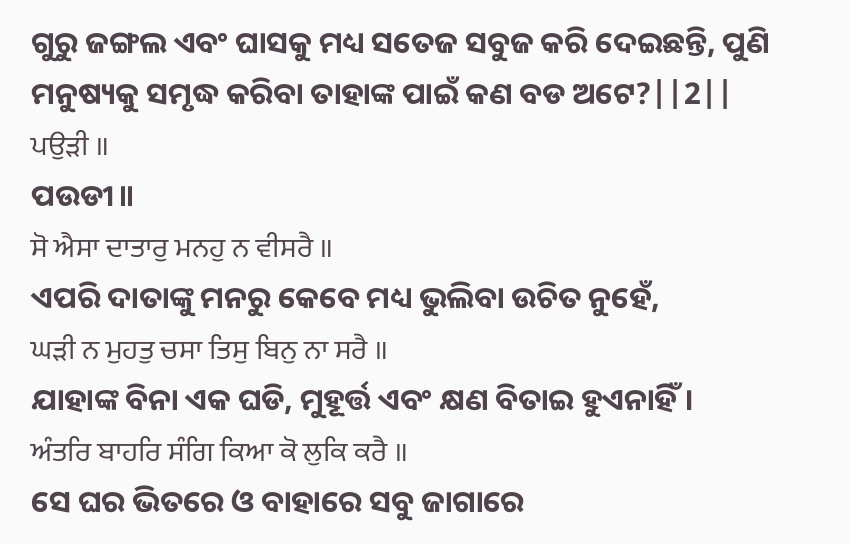ଗୁରୁ ଜଙ୍ଗଲ ଏବଂ ଘାସକୁ ମଧ୍ୟ ସତେଜ ସବୁଜ କରି ଦେଇଛନ୍ତି, ପୁଣି ମନୁଷ୍ୟକୁ ସମୃଦ୍ଧ କରିବା ତାହାଙ୍କ ପାଇଁ କଣ ବଡ ଅଟେ?||2||
ਪਉੜੀ ॥
ପଉଡୀ॥
ਸੋ ਐਸਾ ਦਾਤਾਰੁ ਮਨਹੁ ਨ ਵੀਸਰੈ ॥
ଏପରି ଦାତାଙ୍କୁ ମନରୁ କେବେ ମଧ୍ୟ ଭୁଲିବା ଉଚିତ ନୁହେଁ,
ਘੜੀ ਨ ਮੁਹਤੁ ਚਸਾ ਤਿਸੁ ਬਿਨੁ ਨਾ ਸਰੈ ॥
ଯାହାଙ୍କ ବିନା ଏକ ଘଡି, ମୁହୂର୍ତ୍ତ ଏବଂ କ୍ଷଣ ବିତାଇ ହୁଏନାହିଁ।
ਅੰਤਰਿ ਬਾਹਰਿ ਸੰਗਿ ਕਿਆ ਕੋ ਲੁਕਿ ਕਰੈ ॥
ସେ ଘର ଭିତରେ ଓ ବାହାରେ ସବୁ ଜାଗାରେ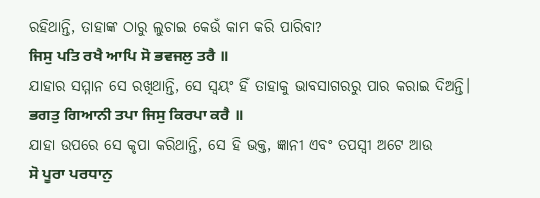ରହିଥାନ୍ତି, ତାହାଙ୍କ ଠାରୁ ଲୁଚାଇ କେଉଁ କାମ କରି ପାରିବା?
ਜਿਸੁ ਪਤਿ ਰਖੈ ਆਪਿ ਸੋ ਭਵਜਲੁ ਤਰੈ ॥
ଯାହାର ସମ୍ମାନ ସେ ରଖିଥାନ୍ତି, ସେ ସ୍ଵୟଂ ହିଁ ତାହାକୁ ଭାବସାଗରରୁ ପାର କରାଇ ଦିଅନ୍ତି।
ਭਗਤੁ ਗਿਆਨੀ ਤਪਾ ਜਿਸੁ ਕਿਰਪਾ ਕਰੈ ॥
ଯାହା ଉପରେ ସେ କୃପା କରିଥାନ୍ତି, ସେ ହି ଭକ୍ତ, ଜ୍ଞାନୀ ଏବଂ ତପସ୍ଵୀ ଅଟେ ଆଉ
ਸੋ ਪੂਰਾ ਪਰਧਾਨੁ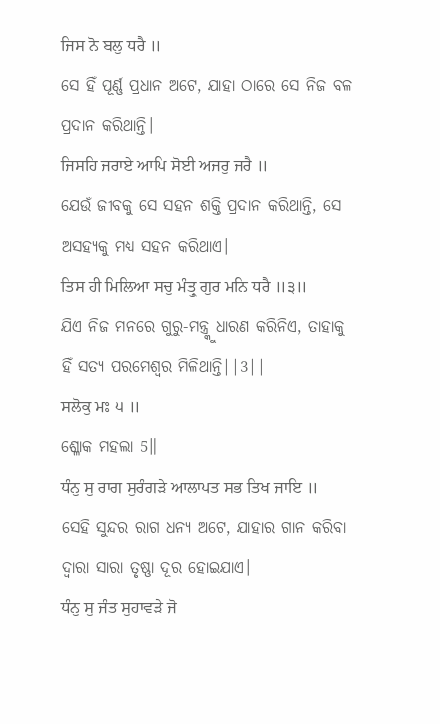ਜਿਸ ਨੋ ਬਲੁ ਧਰੈ ॥
ସେ ହିଁ ପୂର୍ଣ୍ଣ ପ୍ରଧାନ ଅଟେ, ଯାହା ଠାରେ ସେ ନିଜ ବଳ ପ୍ରଦାନ କରିଥାନ୍ତି।
ਜਿਸਹਿ ਜਰਾਏ ਆਪਿ ਸੋਈ ਅਜਰੁ ਜਰੈ ॥
ଯେଉଁ ଜୀବକୁ ସେ ସହନ ଶକ୍ତି ପ୍ରଦାନ କରିଥାନ୍ତି, ସେ ଅସହ୍ୟକୁ ମଧ୍ୟ ସହନ କରିଥାଏ।
ਤਿਸ ਹੀ ਮਿਲਿਆ ਸਚੁ ਮੰਤ੍ਰੁ ਗੁਰ ਮਨਿ ਧਰੈ ॥੩॥
ଯିଏ ନିଜ ମନରେ ଗୁରୁ-ମନ୍ତ୍ର୍କୁ ଧାରଣ କରିନିଏ, ତାହାକୁ ହିଁ ସତ୍ୟ ପରମେଶ୍ଵର ମିଳିଥାନ୍ତି||3||
ਸਲੋਕੁ ਮਃ ੫ ॥
ଶ୍ଳୋକ ମହଲା 5॥
ਧੰਨੁ ਸੁ ਰਾਗ ਸੁਰੰਗੜੇ ਆਲਾਪਤ ਸਭ ਤਿਖ ਜਾਇ ॥
ସେହି ସୁନ୍ଦର ରାଗ ଧନ୍ୟ ଅଟେ, ଯାହାର ଗାନ କରିବା ଦ୍ଵାରା ସାରା ତୃଷ୍ଣା ଦୂର ହୋଇଯାଏ।
ਧੰਨੁ ਸੁ ਜੰਤ ਸੁਹਾਵੜੇ ਜੋ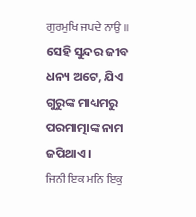ਗੁਰਮੁਖਿ ਜਪਦੇ ਨਾਉ ॥
ସେହି ସୁନ୍ଦର ଜୀବ ଧନ୍ୟ ଅଟେ, ଯିଏ ଗୁରୁଙ୍କ ମାଧ୍ୟମରୁ ପରମାତ୍ମାଙ୍କ ନାମ ଜପିଥାଏ।
ਜਿਨੀ ਇਕ ਮਨਿ ਇਕੁ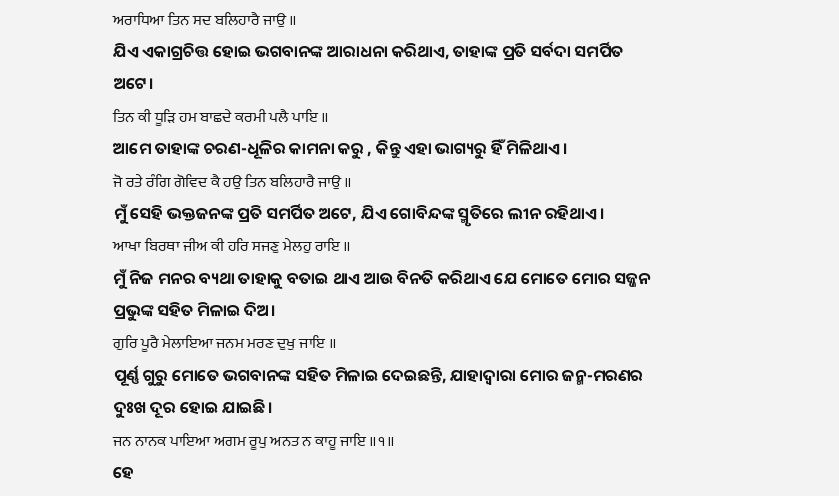ਅਰਾਧਿਆ ਤਿਨ ਸਦ ਬਲਿਹਾਰੈ ਜਾਉ ॥
ଯିଏ ଏକାଗ୍ରଚିତ୍ତ ହୋଇ ଭଗବାନଙ୍କ ଆରାଧନା କରିଥାଏ, ତାହାଙ୍କ ପ୍ରତି ସର୍ବଦା ସମର୍ପିତ ଅଟେ।
ਤਿਨ ਕੀ ਧੂੜਿ ਹਮ ਬਾਛਦੇ ਕਰਮੀ ਪਲੈ ਪਾਇ ॥
ଆମେ ତାହାଙ୍କ ଚରଣ-ଧୂଳିର କାମନା କରୁ , କିନ୍ତୁ ଏହା ଭାଗ୍ୟରୁ ହିଁ ମିଳିଥାଏ।
ਜੋ ਰਤੇ ਰੰਗਿ ਗੋਵਿਦ ਕੈ ਹਉ ਤਿਨ ਬਲਿਹਾਰੈ ਜਾਉ ॥
ମୁଁ ସେହି ଭକ୍ତଜନଙ୍କ ପ୍ରତି ସମର୍ପିତ ଅଟେ, ଯିଏ ଗୋବିନ୍ଦଙ୍କ ସ୍ମୃତିରେ ଲୀନ ରହିଥାଏ।
ਆਖਾ ਬਿਰਥਾ ਜੀਅ ਕੀ ਹਰਿ ਸਜਣੁ ਮੇਲਹੁ ਰਾਇ ॥
ମୁଁ ନିଜ ମନର ବ୍ୟଥା ତାହାକୁ ବତାଇ ଥାଏ ଆଉ ବିନତି କରିଥାଏ ଯେ ମୋତେ ମୋର ସଜ୍ଜନ ପ୍ରଭୁଙ୍କ ସହିତ ମିଳାଇ ଦିଅ।
ਗੁਰਿ ਪੂਰੈ ਮੇਲਾਇਆ ਜਨਮ ਮਰਣ ਦੁਖੁ ਜਾਇ ॥
ପୂର୍ଣ୍ଣ ଗୁରୁ ମୋତେ ଭଗବାନଙ୍କ ସହିତ ମିଳାଇ ଦେଇଛନ୍ତି, ଯାହାଦ୍ୱାରା ମୋର ଜନ୍ମ-ମରଣର ଦୁଃଖ ଦୂର ହୋଇ ଯାଇଛି।
ਜਨ ਨਾਨਕ ਪਾਇਆ ਅਗਮ ਰੂਪੁ ਅਨਤ ਨ ਕਾਹੂ ਜਾਇ ॥੧॥
ହେ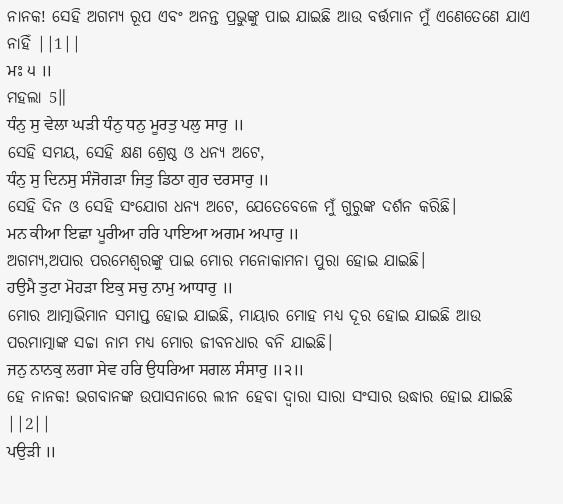ନାନକ! ସେହି ଅଗମ୍ୟ ରୂପ ଏବଂ ଅନନ୍ତ ପ୍ରଭୁଙ୍କୁ ପାଇ ଯାଇଛି ଆଉ ବର୍ତ୍ତମାନ ମୁଁ ଏଣେତେଣେ ଯାଏ ନାହିଁ ||1||
ਮਃ ੫ ॥
ମହଲା 5॥
ਧੰਨੁ ਸੁ ਵੇਲਾ ਘੜੀ ਧੰਨੁ ਧਨੁ ਮੂਰਤੁ ਪਲੁ ਸਾਰੁ ॥
ସେହି ସମୟ, ସେହି କ୍ଷଣ ଶ୍ରେଷ୍ଠ ଓ ଧନ୍ୟ ଅଟେ,
ਧੰਨੁ ਸੁ ਦਿਨਸੁ ਸੰਜੋਗੜਾ ਜਿਤੁ ਡਿਠਾ ਗੁਰ ਦਰਸਾਰੁ ॥
ସେହି ଦିନ ଓ ସେହି ସଂଯୋଗ ଧନ୍ୟ ଅଟେ, ଯେତେବେଳେ ମୁଁ ଗୁରୁଙ୍କ ଦର୍ଶନ କରିଛି।
ਮਨ ਕੀਆ ਇਛਾ ਪੂਰੀਆ ਹਰਿ ਪਾਇਆ ਅਗਮ ਅਪਾਰੁ ॥
ଅଗମ୍ୟ,ଅପାର ପରମେଶ୍ଵରଙ୍କୁ ପାଇ ମୋର ମନୋକାମନା ପୁରା ହୋଇ ଯାଇଛି।
ਹਉਮੈ ਤੁਟਾ ਮੋਹੜਾ ਇਕੁ ਸਚੁ ਨਾਮੁ ਆਧਾਰੁ ॥
ମୋର ଆତ୍ମାଭିମାନ ସମାପ୍ତ ହୋଇ ଯାଇଛି, ମାୟାର ମୋହ ମଧ୍ୟ ଦୂର ହୋଇ ଯାଇଛି ଆଉ ପରମାତ୍ମାଙ୍କ ସଚ୍ଚା ନାମ ମଧ୍ୟ ମୋର ଜୀବନଧାର ବନି ଯାଇଛି।
ਜਨੁ ਨਾਨਕੁ ਲਗਾ ਸੇਵ ਹਰਿ ਉਧਰਿਆ ਸਗਲ ਸੰਸਾਰੁ ॥੨॥
ହେ ନାନକ! ଭଗବାନଙ୍କ ଉପାସନାରେ ଲୀନ ହେବା ଦ୍ଵାରା ସାରା ସଂସାର ଉଦ୍ଧାର ହୋଇ ଯାଇଛି ||2||
ਪਉੜੀ ॥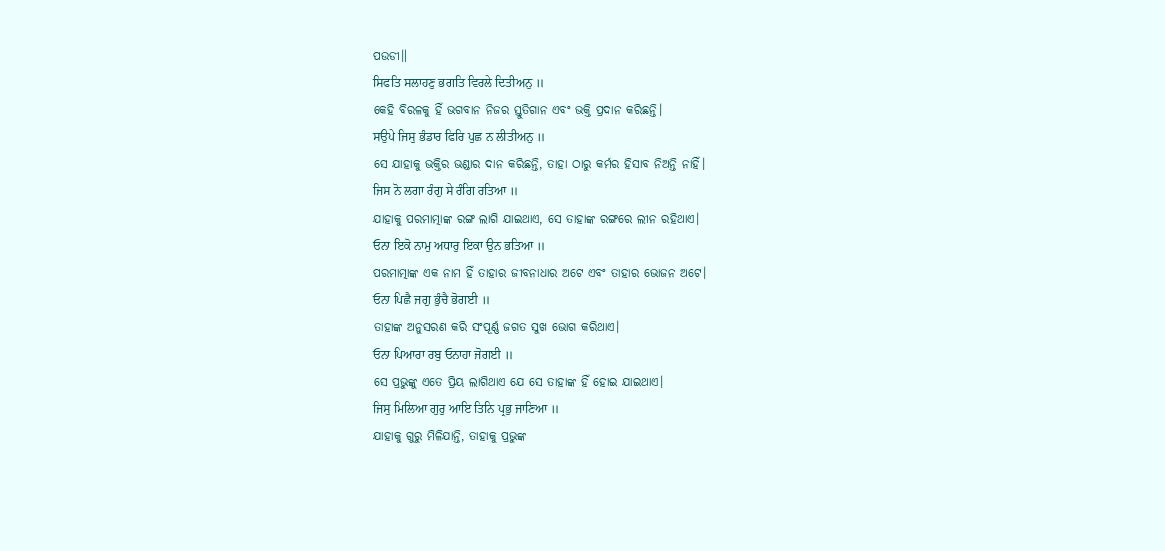ପଉଡୀ॥
ਸਿਫਤਿ ਸਲਾਹਣੁ ਭਗਤਿ ਵਿਰਲੇ ਦਿਤੀਅਨੁ ॥
କେହି ବିରଳକୁ ହିଁ ଭଗବାନ ନିଜର ସ୍ତୁତିଗାନ ଏବଂ ଭକ୍ତି ପ୍ରଦାନ କରିଛନ୍ତି।
ਸਉਪੇ ਜਿਸੁ ਭੰਡਾਰ ਫਿਰਿ ਪੁਛ ਨ ਲੀਤੀਅਨੁ ॥
ସେ ଯାହାକୁ ଭକ୍ତିର ଭଣ୍ଡାର ଦାନ କରିଛନ୍ତି, ତାହା ଠାରୁ କର୍ମର ହିସାବ ନିଅନ୍ତି ନାହିଁ।
ਜਿਸ ਨੋ ਲਗਾ ਰੰਗੁ ਸੇ ਰੰਗਿ ਰਤਿਆ ॥
ଯାହାକୁ ପରମାତ୍ମାଙ୍କ ରଙ୍ଗ ଲାଗି ଯାଇଥାଏ, ସେ ତାହାଙ୍କ ରଙ୍ଗରେ ଲୀନ ରହିଥାଏ।
ਓਨਾ ਇਕੋ ਨਾਮੁ ਅਧਾਰੁ ਇਕਾ ਉਨ ਭਤਿਆ ॥
ପରମାତ୍ମାଙ୍କ ଏକ ନାମ ହିଁ ତାହାର ଜୀବନାଧାର ଅଟେ ଏବଂ ତାହାର ଭୋଜନ ଅଟେ।
ਓਨਾ ਪਿਛੈ ਜਗੁ ਭੁੰਚੈ ਭੋਗਈ ॥
ତାହାଙ୍କ ଅନୁସରଣ କରି ସଂପୂର୍ଣ୍ଣ ଜଗତ ସୁଖ ଭୋଗ କରିଥାଏ।
ਓਨਾ ਪਿਆਰਾ ਰਬੁ ਓਨਾਹਾ ਜੋਗਈ ॥
ସେ ପ୍ରଭୁଙ୍କୁ ଏତେ ପ୍ରିୟ ଲାଗିଥାଏ ଯେ ସେ ତାହାଙ୍କ ହିଁ ହୋଇ ଯାଇଥାଏ।
ਜਿਸੁ ਮਿਲਿਆ ਗੁਰੁ ਆਇ ਤਿਨਿ ਪ੍ਰਭੁ ਜਾਣਿਆ ॥
ଯାହାକୁ ଗୁରୁ ମିଳିଯାନ୍ତି, ତାହାକୁ ପ୍ରଭୁଙ୍କ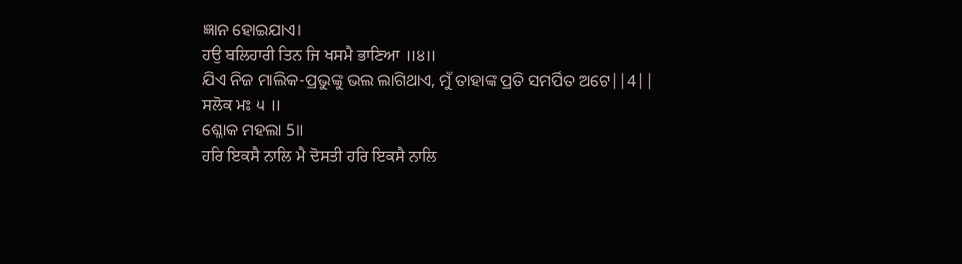ଜ୍ଞାନ ହୋଇଯାଏ।
ਹਉ ਬਲਿਹਾਰੀ ਤਿਨ ਜਿ ਖਸਮੈ ਭਾਣਿਆ ॥੪॥
ଯିଏ ନିଜ ମାଲିକ-ପ୍ରଭୁଙ୍କୁ ଭଲ ଲାଗିଥାଏ, ମୁଁ ତାହାଙ୍କ ପ୍ରତି ସମର୍ପିତ ଅଟେ||4||
ਸਲੋਕ ਮਃ ੫ ॥
ଶ୍ଳୋକ ମହଲା 5॥
ਹਰਿ ਇਕਸੈ ਨਾਲਿ ਮੈ ਦੋਸਤੀ ਹਰਿ ਇਕਸੈ ਨਾਲਿ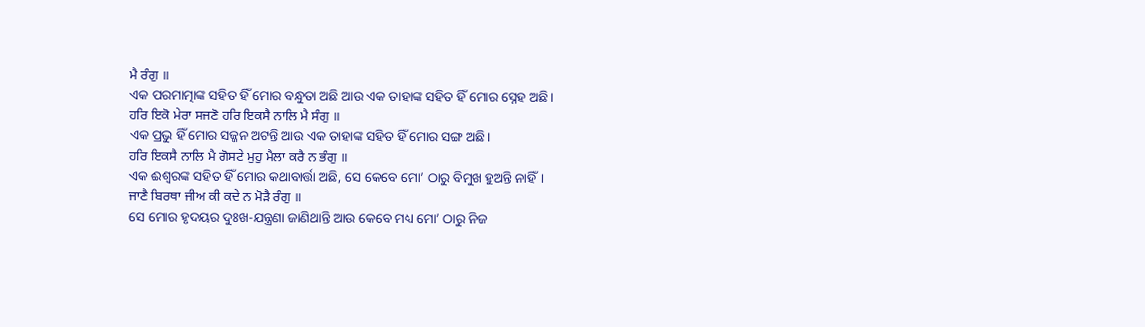ਮੈ ਰੰਗੁ ॥
ଏକ ପରମାତ୍ମାଙ୍କ ସହିତ ହିଁ ମୋର ବନ୍ଧୁତା ଅଛି ଆଉ ଏକ ତାହାଙ୍କ ସହିତ ହିଁ ମୋର ସ୍ନେହ ଅଛି।
ਹਰਿ ਇਕੋ ਮੇਰਾ ਸਜਣੋ ਹਰਿ ਇਕਸੈ ਨਾਲਿ ਮੈ ਸੰਗੁ ॥
ଏକ ପ୍ରଭୁ ହିଁ ମୋର ସଜ୍ଜନ ଅଟନ୍ତି ଆଉ ଏକ ତାହାଙ୍କ ସହିତ ହିଁ ମୋର ସଙ୍ଗ ଅଛି।
ਹਰਿ ਇਕਸੈ ਨਾਲਿ ਮੈ ਗੋਸਟੇ ਮੁਹੁ ਮੈਲਾ ਕਰੈ ਨ ਭੰਗੁ ॥
ଏକ ଈଶ୍ବରଙ୍କ ସହିତ ହିଁ ମୋର କଥାବାର୍ତ୍ତା ଅଛି, ସେ କେବେ ମୋ’ ଠାରୁ ବିମୁଖ ହୁଅନ୍ତି ନାହିଁ।
ਜਾਣੈ ਬਿਰਥਾ ਜੀਅ ਕੀ ਕਦੇ ਨ ਮੋੜੈ ਰੰਗੁ ॥
ସେ ମୋର ହୃଦୟର ଦୁଃଖ-ଯନ୍ତ୍ରଣା ଜାଣିଥାନ୍ତି ଆଉ କେବେ ମଧ୍ୟ ମୋ’ ଠାରୁ ନିଜ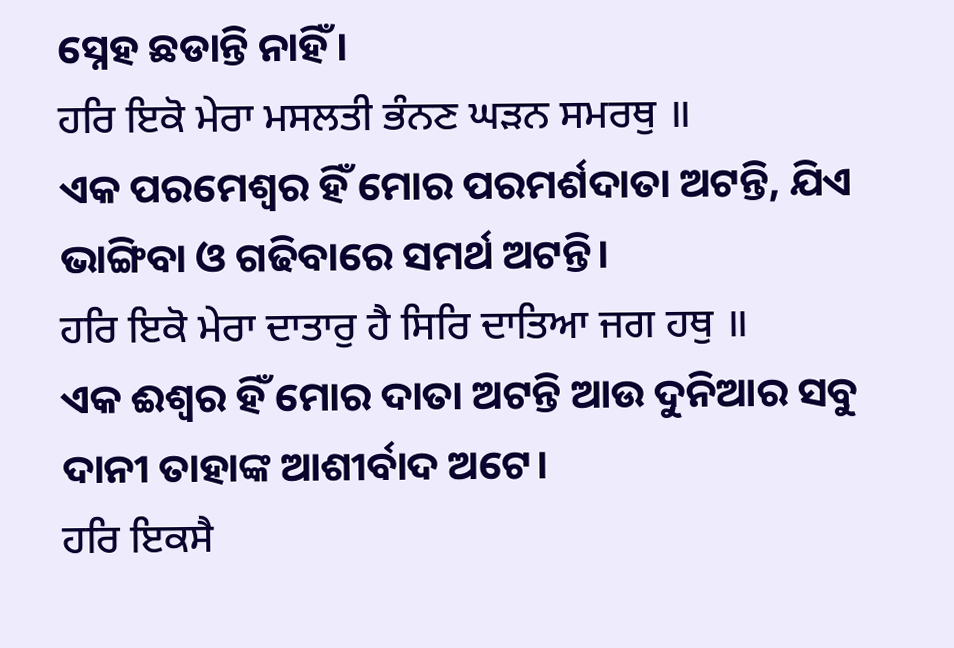ସ୍ନେହ ଛଡାନ୍ତି ନାହିଁ।
ਹਰਿ ਇਕੋ ਮੇਰਾ ਮਸਲਤੀ ਭੰਨਣ ਘੜਨ ਸਮਰਥੁ ॥
ଏକ ପରମେଶ୍ଵର ହିଁ ମୋର ପରମର୍ଶଦାତା ଅଟନ୍ତି, ଯିଏ ଭାଙ୍ଗିବା ଓ ଗଢିବାରେ ସମର୍ଥ ଅଟନ୍ତି।
ਹਰਿ ਇਕੋ ਮੇਰਾ ਦਾਤਾਰੁ ਹੈ ਸਿਰਿ ਦਾਤਿਆ ਜਗ ਹਥੁ ॥
ଏକ ଈଶ୍ଵର ହିଁ ମୋର ଦାତା ଅଟନ୍ତି ଆଉ ଦୁନିଆର ସବୁ ଦାନୀ ତାହାଙ୍କ ଆଶୀର୍ବାଦ ଅଟେ।
ਹਰਿ ਇਕਸੈ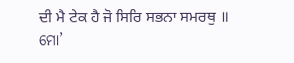ਦੀ ਮੈ ਟੇਕ ਹੈ ਜੋ ਸਿਰਿ ਸਭਨਾ ਸਮਰਥੁ ॥
ମୋ’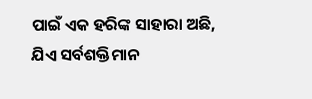ପାଇଁ ଏକ ହରିଙ୍କ ସାହାରା ଅଛି, ଯିଏ ସର୍ବଶକ୍ତିମାନ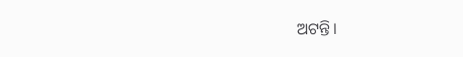ଅଟନ୍ତି।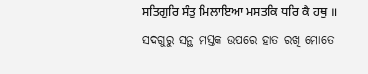ਸਤਿਗੁਰਿ ਸੰਤੁ ਮਿਲਾਇਆ ਮਸਤਕਿ ਧਰਿ ਕੈ ਹਥੁ ॥
ସଦଗୁରୁ ସନ୍ଥ ମସ୍ତକ ଉପରେ ହାତ ରଖି ମୋତେ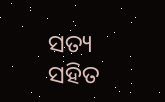ସତ୍ୟ ସହିତ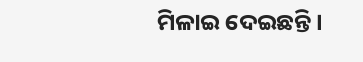ମିଳାଇ ଦେଇଛନ୍ତି।